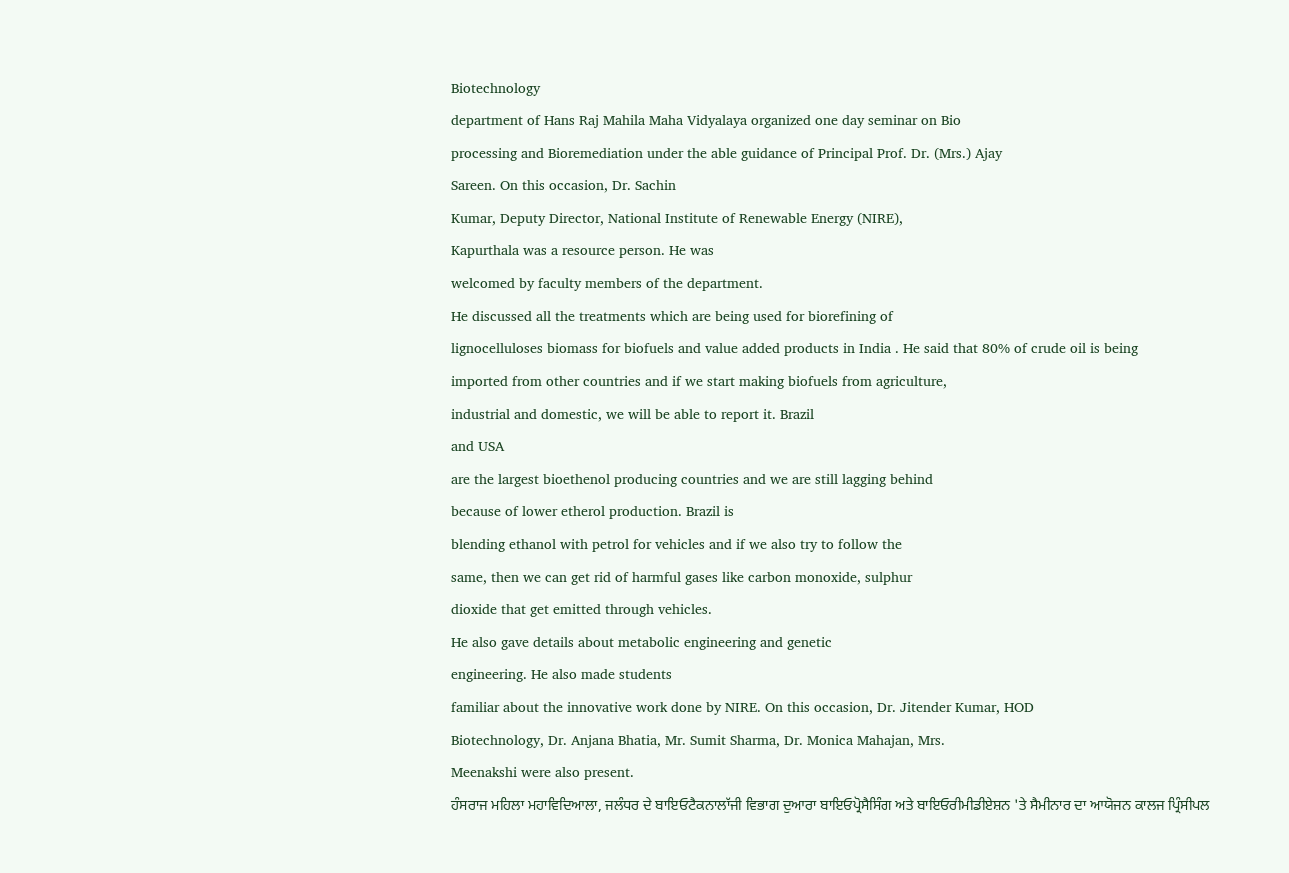Biotechnology
department of Hans Raj Mahila Maha Vidyalaya organized one day seminar on Bio
processing and Bioremediation under the able guidance of Principal Prof. Dr. (Mrs.) Ajay
Sareen. On this occasion, Dr. Sachin
Kumar, Deputy Director, National Institute of Renewable Energy (NIRE),
Kapurthala was a resource person. He was
welcomed by faculty members of the department.
He discussed all the treatments which are being used for biorefining of
lignocelluloses biomass for biofuels and value added products in India . He said that 80% of crude oil is being
imported from other countries and if we start making biofuels from agriculture,
industrial and domestic, we will be able to report it. Brazil
and USA
are the largest bioethenol producing countries and we are still lagging behind
because of lower etherol production. Brazil is
blending ethanol with petrol for vehicles and if we also try to follow the
same, then we can get rid of harmful gases like carbon monoxide, sulphur
dioxide that get emitted through vehicles.
He also gave details about metabolic engineering and genetic
engineering. He also made students
familiar about the innovative work done by NIRE. On this occasion, Dr. Jitender Kumar, HOD
Biotechnology, Dr. Anjana Bhatia, Mr. Sumit Sharma, Dr. Monica Mahajan, Mrs.
Meenakshi were also present.
ਹੰਸਰਾਜ ਮਹਿਲਾ ਮਹਾਵਿਦਿਆਲਾ, ਜਲੰਧਰ ਦੇ ਬਾਇਓਟੈਕਨਾਲਾੱਜੀ ਵਿਭਾਗ ਦੁਆਰਾ ਬਾਇਓਪ੍ਰੋਸੈਸਿੰਗ ਅਤੇ ਬਾਇਓਰੀਮੀਡੀਏਸ਼ਨ 'ਤੇ ਸੈਮੀਨਾਰ ਦਾ ਆਯੋਜਨ ਕਾਲਜ ਪ੍ਰਿੰਸੀਪਲ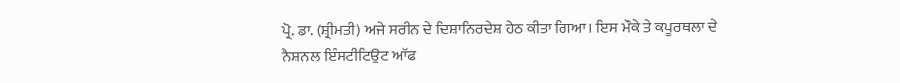ਪ੍ਰੋ. ਡਾ. (ਸ਼੍ਰੀਮਤੀ) ਅਜੇ ਸਰੀਨ ਦੇ ਦਿਸ਼ਾਨਿਰਦੇਸ਼ ਹੇਠ ਕੀਤਾ ਗਿਆ। ਇਸ ਮੌਕੇ ਤੇ ਕਪੂਰਥਲਾ ਦੇ ਨੈਸ਼ਨਲ ਇੰਸਟੀਟਿਉਟ ਆੱਫ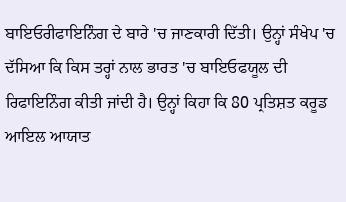ਬਾਇਓਰੀਫਾਇਨਿੰਗ ਦੇ ਬਾਰੇ 'ਚ ਜਾਣਕਾਰੀ ਦਿੱਤੀ। ਉਨ੍ਹਾਂ ਸੰਖੇਪ 'ਚ ਦੱਸਿਆ ਕਿ ਕਿਸ ਤਰ੍ਹਾਂ ਨਾਲ ਭਾਰਤ 'ਚ ਬਾਇਓਫਯੂਲ ਦੀ ਰਿਫਾਇਨਿੰਗ ਕੀਤੀ ਜਾਂਦੀ ਹੈ। ਉਨ੍ਹਾਂ ਕਿਹਾ ਕਿ 80 ਪ੍ਰਤਿਸ਼ਤ ਕਰੂਡ ਆਇਲ ਆਯਾਤ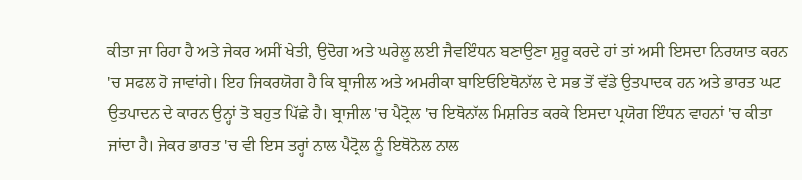ਕੀਤਾ ਜਾ ਰਿਹਾ ਹੈ ਅਤੇ ਜੇਕਰ ਅਸੀਂ ਖੇਤੀ, ਉਦੋਗ ਅਤੇ ਘਰੇਲੂ ਲਈ ਜੈਵਇੰਧਨ ਬਣਾਉਣਾ ਸ਼ੁਰੂ ਕਰਦੇ ਹਾਂ ਤਾਂ ਅਸੀ ਇਸਦਾ ਨਿਰਯਾਤ ਕਰਨ 'ਚ ਸਫਲ ਹੋ ਜਾਵਾਂਗੇ। ਇਹ ਜਿਕਰਯੋਗ ਹੈ ਕਿ ਬ੍ਰਾਜੀਲ ਅਤੇ ਅਮਰੀਕਾ ਬਾਇਓਇਥੋਨਾੱਲ ਦੇ ਸਭ ਤੋਂ ਵੱਡੇ ਉਤਪਾਦਕ ਹਨ ਅਤੇ ਭਾਰਤ ਘਟ ਉਤਪਾਦਨ ਦੇ ਕਾਰਨ ਉਨ੍ਹਾਂ ਤੋ ਬਹੁਤ ਪਿੱਛੇ ਹੈ। ਬ੍ਰਾਜੀਲ 'ਚ ਪੈਟ੍ਰੋਲ 'ਚ ਇਥੋਨਾੱਲ ਮਿਸ਼ਰਿਤ ਕਰਕੇ ਇਸਦਾ ਪ੍ਰਯੋਗ ਇੰਧਨ ਵਾਹਨਾਂ 'ਚ ਕੀਤਾ ਜਾਂਦਾ ਹੈ। ਜੇਕਰ ਭਾਰਤ 'ਚ ਵੀ ਇਸ ਤਰ੍ਹਾਂ ਨਾਲ ਪੈਟ੍ਰੋਲ ਨੂੰ ਇਥੋਨੋਲ ਨਾਲ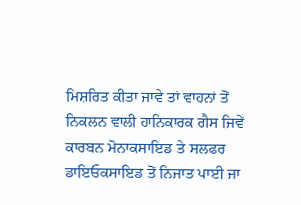ਮਿਸ਼ਰਿਤ ਕੀਤਾ ਜਾਵੇ ਤਾਂ ਵਾਹਨਾਂ ਤੋਂ ਨਿਕਲਨ ਵਾਲੀ ਹਾਨਿਕਾਰਕ ਗੈਸ ਜਿਵੇਂ ਕਾਰਬਨ ਮੋਨਾਕਸਾਇਡ ਤੇ ਸਲਫਰ ਡਾਇਓਕਸਾਇਡ ਤੋਂ ਨਿਜਾਤ ਪਾਈ ਜਾ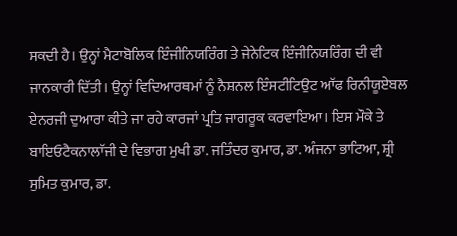ਸਕਦੀ ਹੈ। ਉਨ੍ਹਾਂ ਮੈਟਾਬੋਲਿਕ ਇੰਜੀਨਿਯਰਿੰਗ ਤੇ ਜੇਨੇਟਿਕ ਇੰਜੀਨਿਯਰਿੰਗ ਦੀ ਵੀ ਜਾਨਕਾਰੀ ਦਿੱਤੀ। ਉਨ੍ਹਾਂ ਵਿਦਿਆਰਥਮਾਂ ਨੂੰ ਨੈਸ਼ਨਲ ਇੰਸਟੀਟਿਉਟ ਆੱਫ ਰਿਨੀਯੂਏਬਲ ਏਨਰਜੀ ਦੁਆਰਾ ਕੀਤੇ ਜਾ ਰਹੇ ਕਾਰਜਾਂ ਪ੍ਰਤਿ ਜਾਗਰੂਕ ਕਰਵਾਇਆ। ਇਸ ਮੌਕੇ ਤੇ ਬਾਇਓਟੈਕਨਾਲਾੱਜੀ ਦੇ ਵਿਭਾਗ ਮੁਖੀ ਡਾ. ਜਤਿੰਦਰ ਕੁਮਾਰ, ਡਾ. ਅੰਜਨਾ ਭਾਟਿਆ, ਸ਼੍ਰੀ ਸੁਮਿਤ ਕੁਮਾਰ, ਡਾ.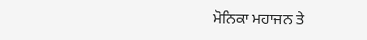ਮੋਨਿਕਾ ਮਹਾਜਨ ਤੇ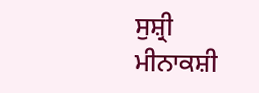ਸੁਸ਼੍ਰੀ ਮੀਨਾਕਸ਼ੀ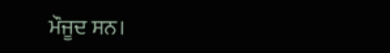ਮੌਜੂਦ ਸਨ।